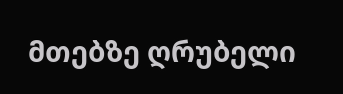მთებზე ღრუბელი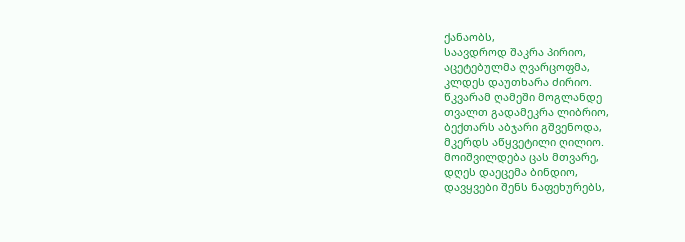ქანაობს,
საავდროდ შაკრა პირიო,
აცეტებულმა ღვარცოფმა,
კლდეს დაუთხარა ძირიო.
წკვარამ ღამეში მოგლანდე
თვალთ გადამეკრა ლიბრიო,
ბექთარს აბჯარი გშვენოდა,
მკერდს აწყვეტილი ღილიო.
მოიშვილდება ცას მთვარე,
დღეს დაეცემა ბინდიო,
დავყვები შენს ნაფეხურებს,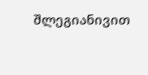შლეგიანივით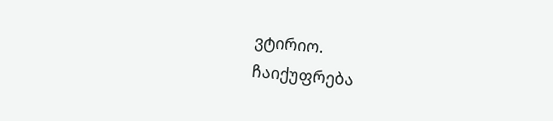ვტირიო.
ჩაიქუფრება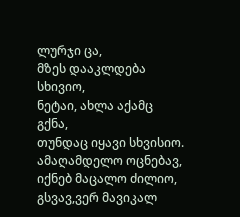ლურჯი ცა,
მზეს დააკლდება სხივიო,
ნეტაი, ახლა აქამც გქნა,
თუნდაც იყავი სხვისიო.
ამაღამდელო ოცნებავ,
იქნებ მაცალო ძილიო,
გსვავ,ვერ მავიკალ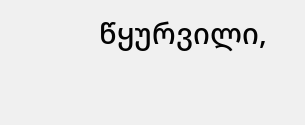წყურვილი,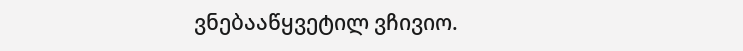ვნებააწყვეტილ ვჩივიო.